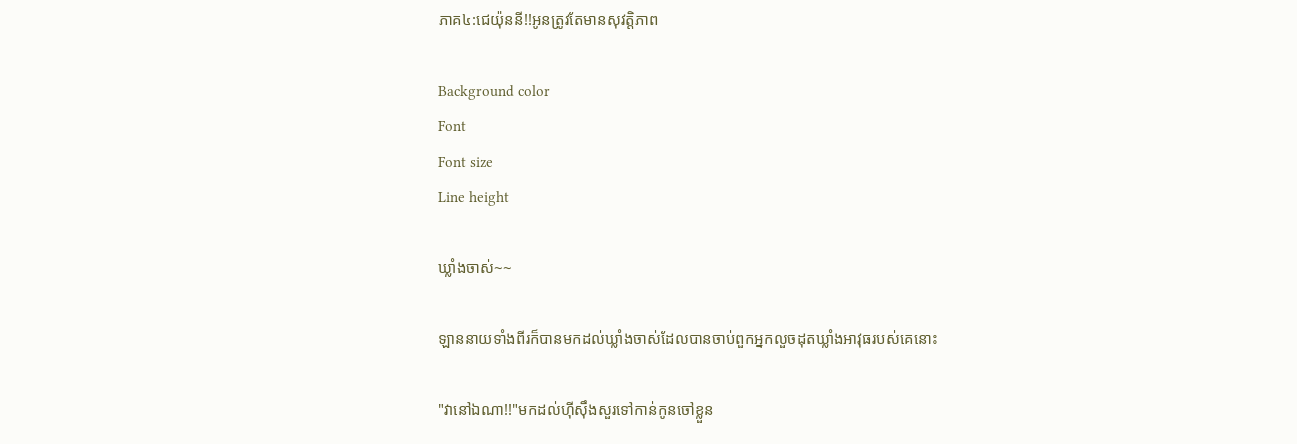ភាគ៤:ជេយ៉ុននី!!អូនត្រូវតែមានសុវត្តិភាព

Background color
Font
Font size
Line height

ឃ្លាំងចាស់~~

ឡាននាយទាំងពីរក៏បានមកដល់ឃ្លាំងចាស់ដែលបានចាប់ពួកអ្នកលួចដុតឃ្លាំងអាវុធរបស់គេនោះ

"វានៅឯណា!!"មកដល់ហុីសុឹងសួរទៅកាន់កូនចៅខ្លួន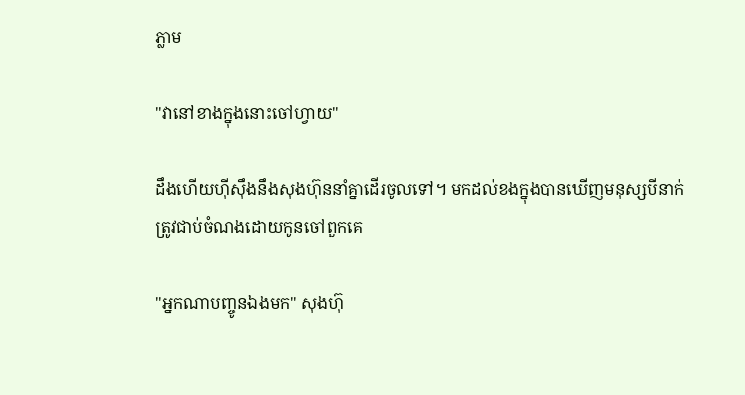ភ្លាម

"វានៅខាងក្នុងនោះចៅហ្វាយ"

ដឹងហើយហ៊ីសុឹងនឹងសុងហ៊ុននាំគ្នាដើរចូលទៅ។ មកដល់ខងក្នុងបានឃើញមនុស្សបីនាក់ត្រូវជាប់ចំណងដោយកូនចៅពួកគេ

"អ្នកណាបញ្ចូនឯងមក" សុងហ៊ុ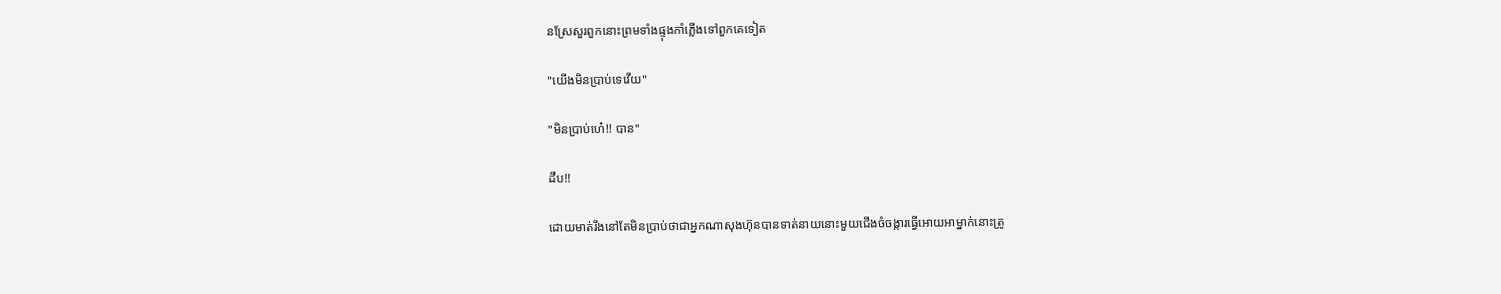នស្រែសួរពួកនោះព្រមទាំងផ្ទុងកាំភ្លើងទៅពួកគេទៀត

"យើងមិនប្រាប់ទេវើយ"

"មិនប្រាប់ហេ៎!! បាន"

ដឹប!!

ដោយមាត់រឹងនៅតែមិនប្រាប់ថាជាអ្នកណាសុងហ៊ុនបានទាត់នាយនោះមួយជើងចំចង្ការធ្វើអោយអាម្នាក់នោះត្រូ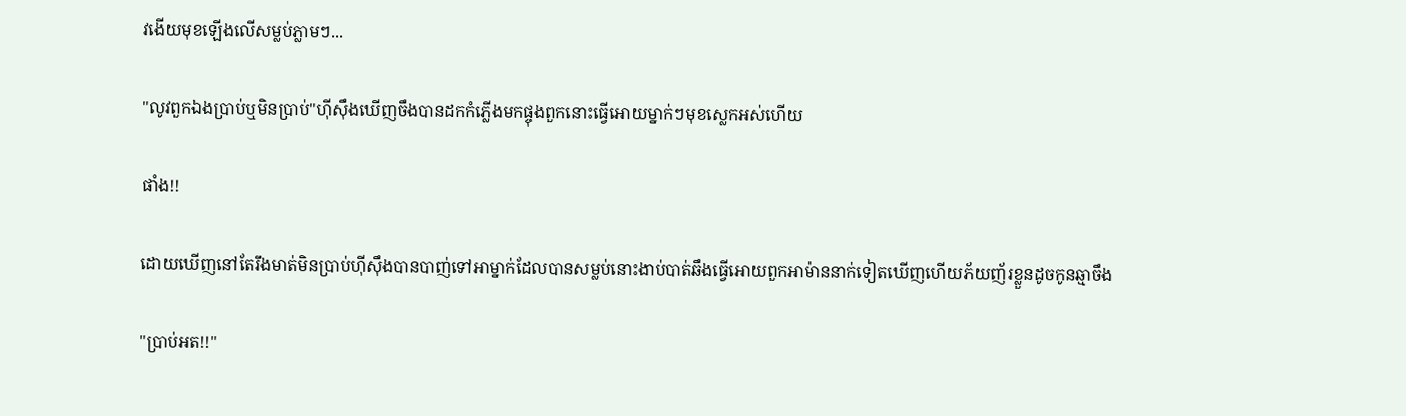វងើយមុខឡើងលើសម្លប់ភ្លាមៗ...

"លូវពួកឯងប្រាប់ឬមិនប្រាប់"ហុីសុឹងឃើញចឹងបានដកកំភ្លើងមកផ្ចុងពួកនោះធ្វើអោយម្នាក់ៗមុខស្លេកអស់ហើយ

ផាំង!!

ដោយឃើញនៅតែរឹងមាត់មិនប្រាប់ហុីសុឹងបានបាញ់ទៅអាម្នាក់ដែលបានសម្លប់នោះងាប់បាត់ឆឹងធ្វើអោយពួកអាម៉ាននាក់ទៀតឃើញហើយភ័យញ័រខ្លួនដូចកូនឆ្មាចឹង

"ប្រាប់អត!!"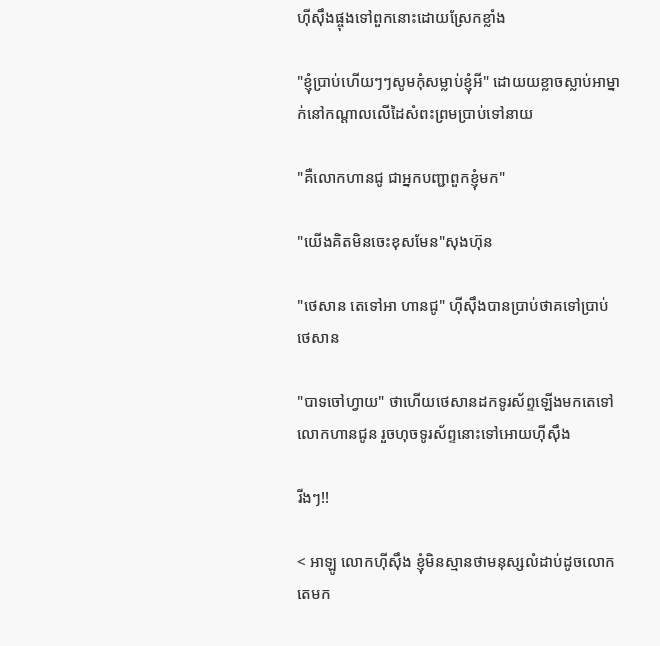ហុីសុឹងផ្ចុងទៅពួកនោះដោយស្រែកខ្លាំង

"ខ្ញុំប្រាប់ហើយៗៗសូមកុំសម្លាប់ខ្ញុំអី" ដោយយខ្លាចស្លាប់អាម្នាក់នៅកណ្តាលលើដៃសំពះព្រមប្រាប់ទៅនាយ

"គឺលោកហានជូ ជាអ្នកបញ្ជាពួកខ្ញុំមក"

"យើងគិតមិនចេះខុសមែន"សុងហ៊ុន

"ថេសាន តេទៅអា ហានជូ" ហុីសុឹងបានប្រាប់ថាគទៅប្រាប់ថេសាន

"បាទចៅហ្វាយ" ថាហើយថេសានដកទូរស័ព្ទឡើងមកតេទៅលោកហានជូន រួចហុចទូរស័ព្ទនោះទៅអោយហុីសុឹង

រីងៗ!!

< អាឡូ លោកហុីសុឹង ខ្ញុំមិនស្មានថាមនុស្សលំដាប់ដូចលោកតេមក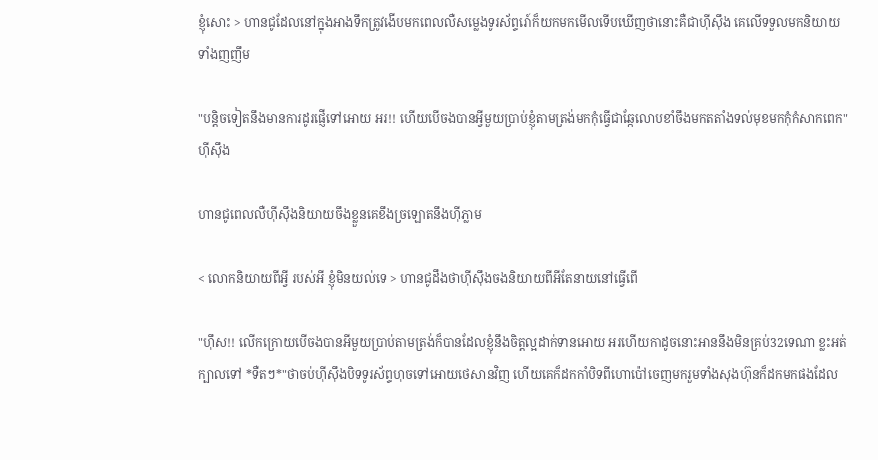ខ្ញុំសោះ > ហានជូដែលនៅក្នុងអាងទឹកត្រូវងើបមកពេលលឺសម្លេងទូរស័ព្ទរោ៍ក៏យកមកមើលទើបឃើញថានោះគឺជាហុីសុឹង គេលើទទួលមកនិយាយទាំងញញឹម

"បន្តិចទៀតនឹងមានការដូរផ្ញើទៅអោយ អរ!! ហើយបើចងបានអ្វីមួយប្រាប់ខ្ញុំតាមត្រង់មកកុំធ្វើជាឆ្កែលោបខាំចឹងមកតតាំងទល់មុខមកកុំកំសាកពេក" ហុីសុឹង

ហានជូពេលលឺហុីសុឹងនិយាយចឹងខ្លួនគេខឹងច្រឡោតនឹងហុីភ្លាម

< លោកនិយាយពីអ្វី របស់អី ខ្ញុំមិនយល់ទេ > ហានជូដឹងថាហុីសុឹងចងនិយាយពីអីតែនាយនៅធ្វើពើ

"ហ៊ឹស!! លើកក្រោយបើចងបានអីមួយប្រាប់តាមត្រង់ក៏បានដែលខ្ញុំនឹងចិត្តល្អដាក់ទានអោយ អរហើយកាដូចនោះអាននឹងមិនគ្រប់32ទេណា ខ្លះអត់ក្បាលទៅ *ទឺតៗ*"ថាចប់ហុីសុឹងបិទទូរស័ព្ទហុចទៅអោយថេសានវិញ ហើយគេក៏ដកកាំបិទពីហោប៉ៅចេញមករួមទាំងសុងហ៊ុនក៏ដកមកផងដែល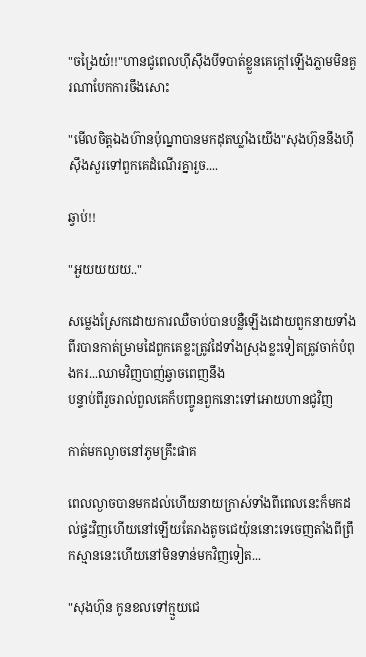"ចង្រៃយ៎!!"ហានជូពេលហុីសុឹងបីទបាត់ខ្លួនគេក្តៅឡើងភ្លាមមិនគួរណាបែកការចឹងសោះ

"មើលចិត្តឯងហ៊ានប៉ុណ្នាបានមកដុតឃ្លាំងយើង"សុងហ៊ុននឹងហុីសុឹងសួរទៅពួកគេដំណើរគ្នារួច....

ឆ្វាប់!!

"អួយយយយ.."

សម្លេងស្រែកដោយការឈឺចាប់បានបន្លឺឡើងដោយពួកនាយទាំងពីរបានកាត់ម្រាមដៃពួកគេខ្លះត្រូវដៃទាំងស្រុងខ្លះទៀតត្រូវចាក់បំពុងករ...ឈាមវិញបាញ់ឆ្វាចពេញនឹង
បន្ទាប់ពីរួចរាល់ពួលគេក៏បញ្ចូនពួកនោះទៅអោយហានជូវិញ

កាត់មកល្ងាចនៅភូមគ្រឹះផាគ

ពេលល្ងាចបានមកដល់ហើយនាយក្រាស់ទាំងពីពេលនេះក៏មកដល់ផ្ទះវិញហើយនៅឡើយតែរាងតូចជេយ៉ុននោះទេចេញតាំងពីព្រឹកស្មាននេះហើយនៅមិនទាន់មកវិញទៀត...

"សុងហ៊ុន កូនខលទៅក្មួយជេ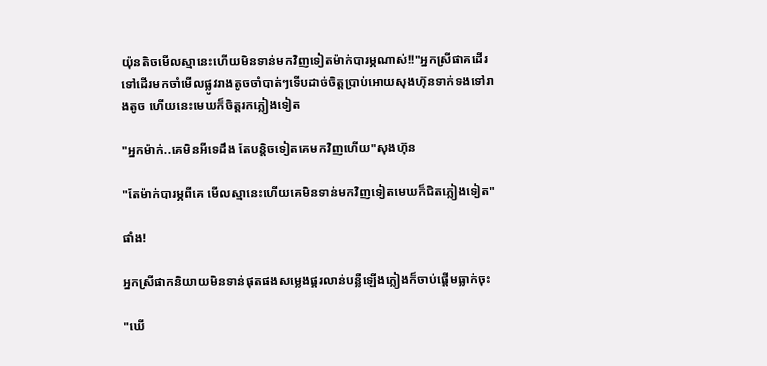យ៉ុនតិចមើលស្មានេះហើយមិនទាន់មកវិញទៀតម៉ាក់បារម្ភណាស់!!"អ្នកស្រីផាគដើរទៅដើរមកចាំមើលផ្លូវរាងតូចចាំបាត់ៗទើបដាច់ចិត្តប្រាប់អោយសុងហ៊ុនទាក់ទងទៅរាងតូច ហើយនេះមេឃក៏ចិត្តរកភ្លៀងទៀត

"អ្នកម៉ាក់..គេមិនអីទេដឹង តែបន្តិចទៀតគេមកវិញហើយ"សុងហ៊ុន

"តែម៉ាក់បារម្ភពីគេ មើលស្មានេះហើយគេមិនទាន់មកវិញទៀតមេឃក៏ជិតភ្លៀងទៀត"

ផាំង!

អ្នកស្រីផាកនិយាយមិនទាន់ផុតផងសម្លេងផ្គរលាន់បន្លឺឡើងភ្លៀងក៏ចាប់ផ្តើមធ្លាក់ចុះ

"ឃើ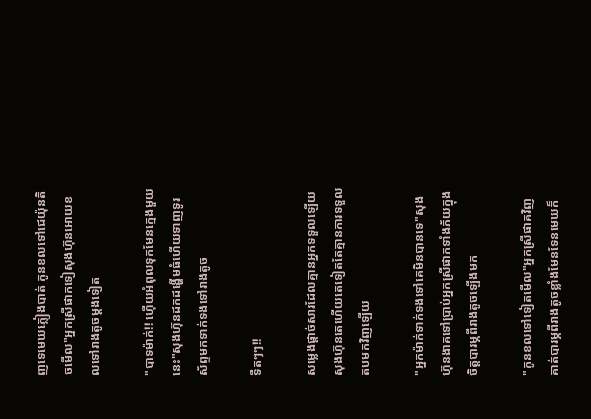ញទេមេឃភ្លៀងបាត់ កូនខលទៅជេយ៉ុនតិចមើល"អ្នកស្រីផាកទៀសុងហ៊ុនអោយខលទៅរាងតូចម្តងទៀត

"បាទម៉ាក់!! ហ៊ើយអំពុលទុកមែនក្មេងមួយនេះ"សុងហ៊ុនដកដង្ហើមធំហើយទាញទូរស័ព្ទមកទាក់ទងទៅរាងតូច

ទឺតៗៗ!!

សម្លេងផ្តាច់សារដែលគ្មានអ្នកទទួលឡើយសុងហ៊ុនតេហើយតេទៀតតែគ្មានការទទួលតបមកវិញឡើយ

"អ្នកម៉ាក់ទាក់ទងទៅគេមិនបានទេ"សុងហ៊ុនងាគទៅប្រាប់អ្នកស្រីផាកទាំងភ័យក្នុងចិត្តបារម្ភពីរាងតូចឡើងមក

"កូនខលទៅទៀតមើល"អ្នកស្រីផាគវិញគាត់បារម្ភពីរាងតូចខ្លាំងមែនទែនមេឃក៏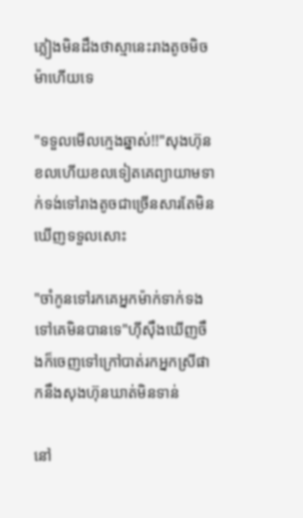ភ្លៀងមិនដឹងថាស្មានេះរាងតូចមិចម៉ាហើយទេ

"ទទួលមើលក្មេងឆ្នាស់!!"សុងហ៊ុនខលហើយខលទៀតគេព្យាយាមទាក់ទង់ទៅរាងតូចជាច្រើនសារតែមិនឃើញទទួលសោះ

"ចាំកូនទៅរកគេអ្នកម៉ាក់ទាក់ទងទៅគេមិនបានទេ"ហុីសុឹងឃើញចឹងក៏ចេញទៅក្រៅបាត់រកអ្នកស្រីផាកនឹងសុងហ៊ុនឃាត់មិនទាន់

នៅ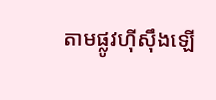តាមផ្លូវហុីសុឹងឡើ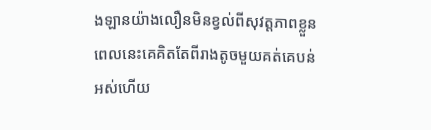ងឡានយ៉ាងលឿនមិនខ្វល់ពីសុវត្តភាពខ្លួនពេលនេះគេគិតតែពីរាងតូចមួយគត់គេបន់អស់ហើយ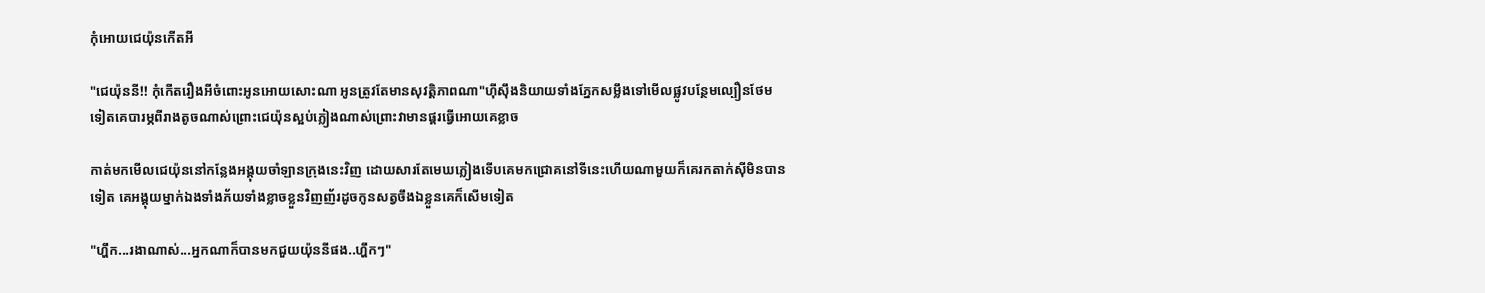កុំអោយជេយ៉ុនកើតអី

"ជេយ៉ុននី!! កុំកើតរឿងអីចំពោះអូនអោយសោះណា អូនត្រូវតែមានសុវត្តិភាពណា"ហុីសុឹងនិយាយទាំងភ្នែកសម្លឹងទៅមើលផ្លូវបន្ថែមល្បឿនថែមទៀតគេបារម្ភពីរាងតូចណាស់ព្រោះជេយ៉ុនស្អប់ភ្លៀងណាស់ព្រោះវាមានផ្គរធ្វើអោយគេខ្លាច

កាត់មកមើលជេយ៉ុននៅកន្លែងអង្គុយចាំឡានក្រុងនេះវិញ ដោយសារតែមេឃភ្លៀងទើបគេមកជ្រោគនៅទីនេះហើយណាមួយក៏គេរកតាក់ស៊ីមិនបានទៀត គេអង្គុយម្នាក់ឯងទាំងភ័យទាំងខ្លាចខ្លួនវិញញ័រដូចកូនសត្វចឹងឯខ្លួនគេក៏សើមទៀត

"ហ្ហឹក...រងាណាស់...អ្នកណាក៏បានមកជួយយ៉ុននីផង..ហ្ហឹកៗ"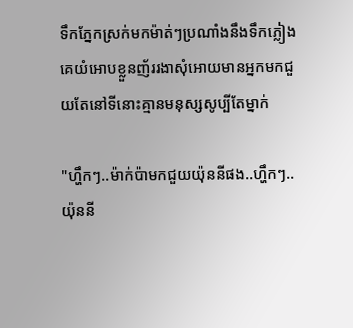ទឹកភ្នែកស្រក់មកម៉ាត់ៗប្រណាំងនឹងទឹកភ្លៀងគេយំអោបខ្លួនញ័ររងាសុំអោយមានអ្នកមកជួយតែនៅទីនោះគ្មានមនុស្សសូប្បីតែម្នាក់

"ហ្ហឹកៗ..ម៉ាក់ប៉ាមកជួយយ៉ុននីផង..ហ្ហឹកៗ..យ៉ុននី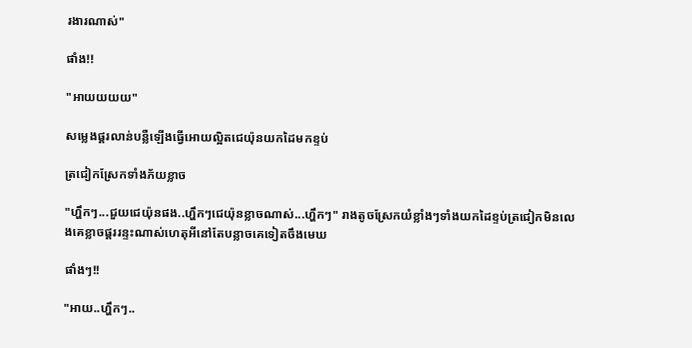រងារណាស់"

ផាំង!!

"អាយយយយ"

សម្លេងផ្គរលាន់បន្លឺឡើងធ្វើអោយល្អិតជេយ៉ុនយកដៃមកខ្ទប់

ត្រជៀកស្រែកទាំងភ័យខ្លាច

"ហ្ហឹកៗ...ជួយជេយ៉ុនផង..ហ្ហឹកៗជេយ៉ុនខ្លាចណាស់...ហ្ហឹកៗ" រាងតូចស្រែកយំខ្លាំងៗទាំងយកដៃខ្ទប់ត្រជៀកមិនលេងគេខ្លាចផ្គររន្ទះណាស់ហេតុអីនៅតែបន្លាចគេទៀតចឹងមេឃ

ផាំងៗ!!

"អាយ..ហ្ហឹកៗ..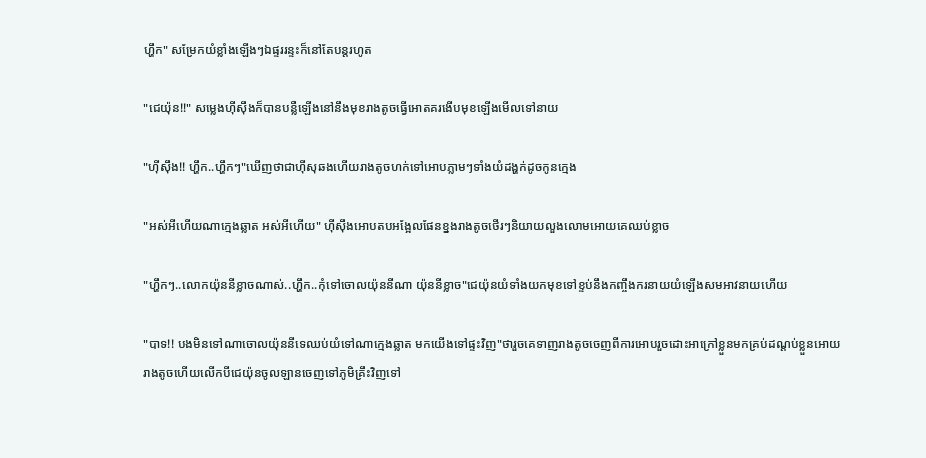ហ្ហឹក" សម្រែកយំខ្លាំងឡើងៗឯផ្ទររន្ទះក៏នៅតែបន្តរហូត

"ជេយ៉ុន!!" សម្លេងហុីសុឹងក៏បានបន្លឺឡើងនៅនឹងមុខរាងតូចធ្វើអោតគរងើបមុខឡើងមើលទៅនាយ

"ហុីសុឹង!! ហ្ហឹក..ហ្ហឹកៗ"ឃើញថាជាហុីសុឆងហើយរាងតូចហក់ទៅអោបភ្លាមៗទាំងយំដង្ហក់ដូចកូនក្មេង

"អស់អីហើយណាក្មេងឆ្លាត អស់អីហើយ" ហុីសុឹងអោបតបអង្អែលផែនខ្នងរាងតូចថើរៗនិយាយលួងលោមអោយគេឈប់ខ្លាច

"ហ្ហឹកៗ..លោកយ៉ុននីខ្លាចណាស់..ហ្ហឹក..កុំទៅចោលយ៉ុននីណា យ៉ុននីខ្លាច"ជេយ៉ុនយំទាំងយកមុខទៅខ្ទប់នឹងកញ្ចឹងករនាយយំឡើងសមអាវនាយហើយ

"បាទ!! បងមិនទៅណាចោលយ៉ុននីទេឈប់យំទៅណាក្មេងឆ្លាត មកយើងទៅផ្ទះវិញ"ថារួចគេទាញរាងតូចចេញពីការអោបរួចដោះអាក្រៅខ្លួនមកគ្រប់ដណ្តប់ខ្លួនអោយរាងតូចហើយលើកបីជេយ៉ុនចូលឡានចេញទៅភូមិគ្រឹះវិញទៅ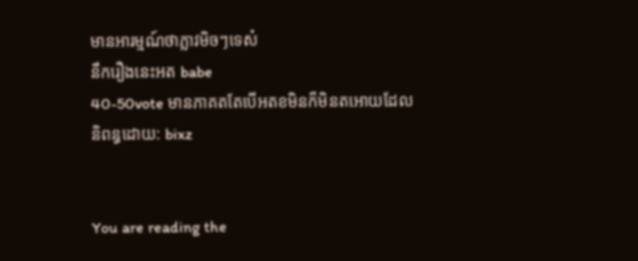មានអារម្មណ៍ថាភ្លាវមិចៗទេស៎
នឹករឿងនេះអត babe
40-50vote មានភាគតតែបើអតខមិនក៏មិនតអោយដែល
និពន្ធដោយ: bixz


You are reading the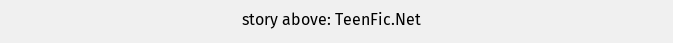story above: TeenFic.Net